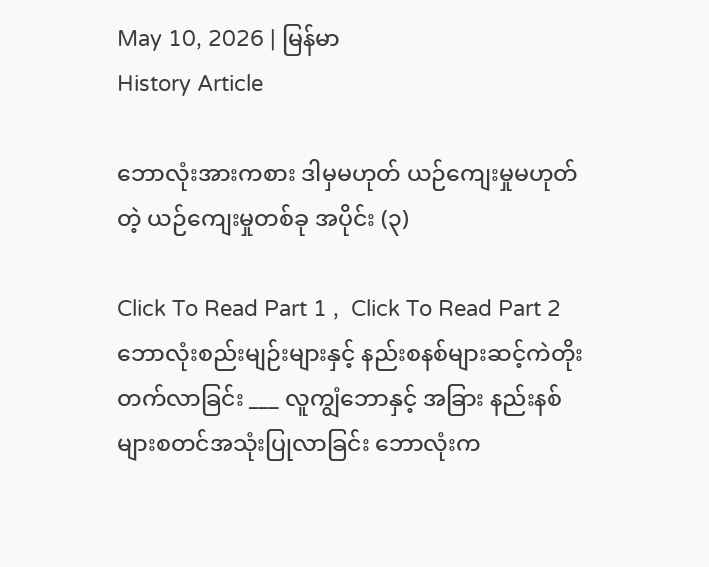May 10, 2026 | မြန်မာ
History Article

ဘောလုံးအားကစား ဒါမှမဟုတ် ယဉ်ကျေးမှုမဟုတ်တဲ့ ယဉ်ကျေးမှုတစ်ခု အပိုင်း (၃)

Click To Read Part 1 ,  Click To Read Part 2 ဘောလုံးစည်းမျဉ်းများနှင့် နည်းစနစ်များဆင့်ကဲတိုးတက်လာခြင်း ___ လူကျွံဘောနှင့် အခြား နည်းနစ်များစတင်အသုံးပြုလာခြင်း ဘောလုံးက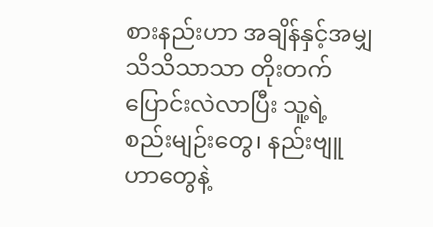စားနည်းဟာ အချိန်နှင့်အမျှ သိသိသာသာ တိုးတက်ပြောင်းလဲလာပြီး သူ့ရဲ့ စည်းမျဉ်းတွေ၊ နည်းဗျူဟာတွေနဲ့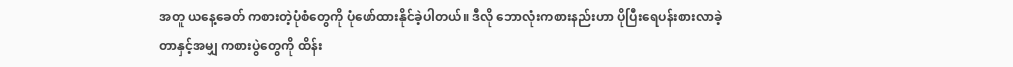အတူ ယနေ့ခေတ် ကစားတဲ့ပုံစံတွေကို ပုံဖော်ထားနိုင်ခဲ့ပါတယ်။ ဒီလို ဘောလုံးကစားနည်းဟာ ပိုပြီးရေပန်းစားလာခဲ့တာနှင့်အမျှ ကစားပွဲတွေကို ထိန်း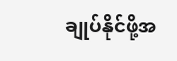ချုပ်နိုင်ဖို့အ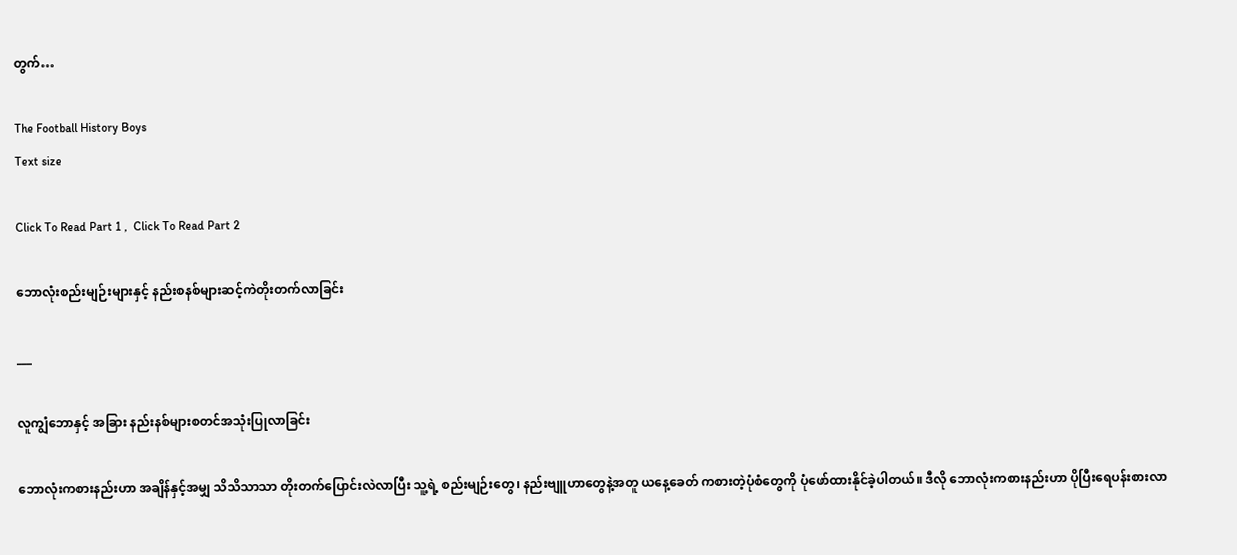တွက်…

The Football History Boys
Text size

Click To Read Part 1 ,  Click To Read Part 2

ဘောလုံးစည်းမျဉ်းများနှင့် နည်းစနစ်များဆင့်ကဲတိုးတက်လာခြင်း

___

လူကျွံဘောနှင့် အခြား နည်းနစ်များစတင်အသုံးပြုလာခြင်း

ဘောလုံးကစားနည်းဟာ အချိန်နှင့်အမျှ သိသိသာသာ တိုးတက်ပြောင်းလဲလာပြီး သူ့ရဲ့ စည်းမျဉ်းတွေ၊ နည်းဗျူဟာတွေနဲ့အတူ ယနေ့ခေတ် ကစားတဲ့ပုံစံတွေကို ပုံဖော်ထားနိုင်ခဲ့ပါတယ်။ ဒီလို ဘောလုံးကစားနည်းဟာ ပိုပြီးရေပန်းစားလာ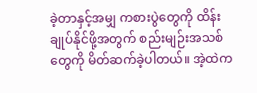ခဲ့တာနှင့်အမျှ ကစားပွဲတွေကို ထိန်းချုပ်နိုင်ဖို့အတွက် စည်းမျဉ်းအသစ်တွေကို မိတ်ဆက်ခဲ့ပါတယ်။ အဲ့ထဲက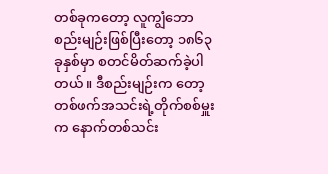တစ်ခုကတော့ လူကျွံဘောစည်းမျဉ်းဖြစ်ပြီးတော့ ၁၈၆၃ ခုနှစ်မှာ စတင်မိတ်ဆက်ခဲ့ပါတယ်။ ဒီစည်းမျဉ်းက တော့ တစ်ဖက်အသင်းရဲ့တိုက်စစ်မှူးက နောက်တစ်သင်း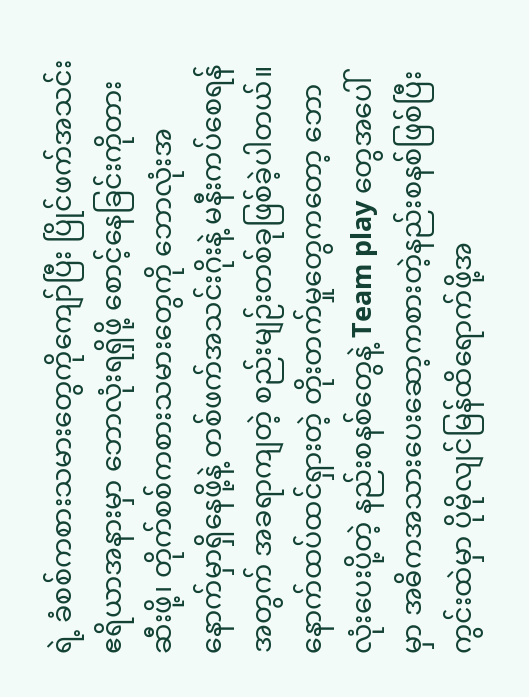ရဲ့ ခံစစ်ကစားသမားတွေကိုကျော်ပြီး ပြိုင်ဖက်အသင်းဧရိယာအနားမှာ ဘောလုံးရရှိဖို့ စောင့်နေခြင်းကိုတားဆီးဖို့၊ တိုက်စစ်ကစားသမားတွေကို ဘောလုံးအနောက်မှာရှိနေဖို့နဲ့ တစ်ဖက်အသင်းဂိုးနဲ့ မနီးကပ်စေရန်အတွက် အခရာကျတဲ့ စည်းမျဉ်းတစ်ခုဖြစ်ခဲ့ပါတယ်။ နောက်ထပ်ထင်ရှားတဲ့ တိုးတက်မှုတွေကတော့ ဘောလုံးပေးပို့တဲ့ နည်းစနစ်တွေနဲ့ Team play တွေအပေါ်မှာ အဓိကအသားပေးဆော့ကစားတဲ့နည်းစနစ်ဖြစ်ပြီး ကွင်းထဲမှာ ပိုမိုလျင်မြန်ထိရောက်ဖို့အ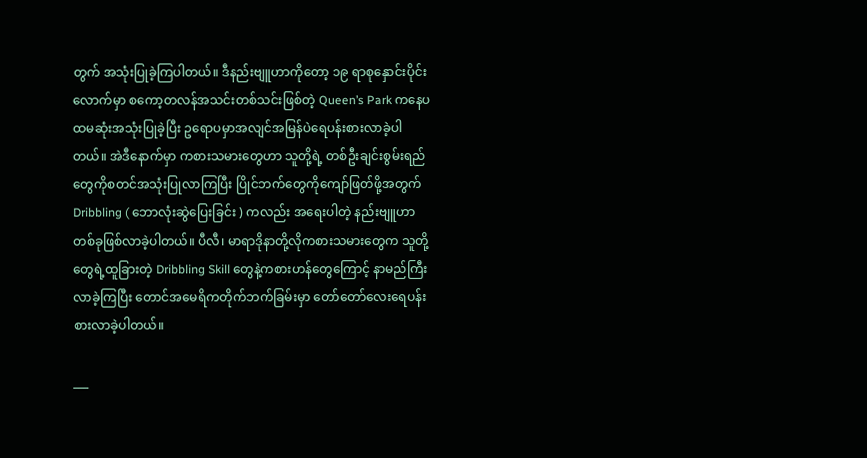တွက် အသုံးပြုခဲ့ကြပါတယ်။ ဒီနည်းဗျူဟာကိုတော့ ၁၉ ရာစုနှောင်းပိုင်းလောက်မှာ စကော့တလန်အသင်းတစ်သင်းဖြစ်တဲ့ Queen’s Park ကနေပထမဆုံးအသုံးပြုခဲ့ပြီး ဥရောပမှာအလျင်အမြန်ပဲရေပန်းစားလာခဲ့ပါတယ်။ အဲဒီနောက်မှာ ကစားသမားတွေဟာ သူတို့ရဲ့ တစ်ဦးချင်းစွမ်းရည်တွေကိုစတင်အသုံးပြုလာကြပြီး ပြိုင်ဘက်တွေကိုကျော်ဖြတ်ဖို့အတွက် Dribbling ( ဘောလုံးဆွဲပြေးခြင်း ) ကလည်း အရေးပါတဲ့ နည်းဗျူဟာတစ်ခုဖြစ်လာခဲ့ပါတယ်။ ပီလီ၊ မာရာဒိုနာတို့လိုကစားသမားတွေက သူတို့တွေရဲ့ထူခြားတဲ့ Dribbling Skill တွေနဲ့ကစားဟန်တွေကြောင့် နာမည်ကြီးလာခဲ့ကြပြီး တောင်အမေရိကတိုက်ဘက်ခြမ်းမှာ တော်တော်လေးရေပန်းစားလာခဲ့ပါတယ်။

___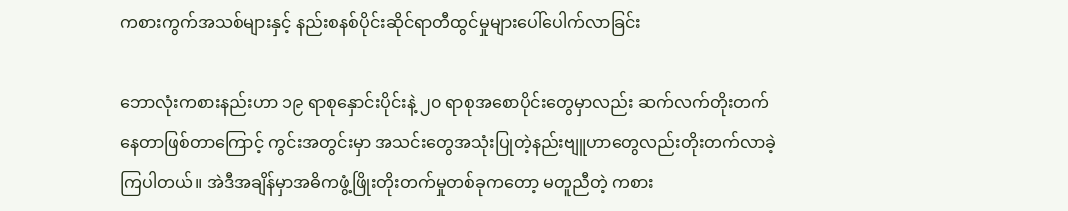ကစားကွက်အသစ်များနှင့် နည်းစနစ်ပိုင်းဆိုင်ရာတီထွင်မှုများပေါ်ပေါက်လာခြင်း

ဘောလုံးကစားနည်းဟာ ၁၉ ရာစုနှောင်းပိုင်းနဲ့ ၂၀ ရာစုအစောပိုင်းတွေမှာလည်း ဆက်လက်တိုးတက်နေတာဖြစ်တာကြောင့် ကွင်းအတွင်းမှာ အသင်းတွေအသုံးပြုတဲ့နည်းဗျူဟာတွေလည်းတိုးတက်လာခဲ့ကြပါတယ်။ အဲဒီအချိန်မှာအဓိကဖွံ့ဖြိုးတိုးတက်မှုတစ်ခုကတော့ မတူညီတဲ့ ကစား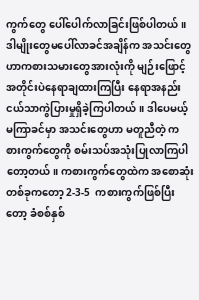ကွက်တွေ ပေါ်ပေါက်လာခြင်းဖြစ်ပါတယ်။ ဒါမျိုးတွေမပေါ်လာခင်အချိန်က အသင်းတွေဟာကစားသမားတွေအားလုံးကို မျဉ်းဖြောင့်အတိုင်းပဲနေရာချထားကြပြီး နေရာအနည်းငယ်သာကွဲပြားမှုရှိခဲ့ကြပါတယ်။ ဒါပေမယ့် မကြာခင်မှာ အသင်းတွေဟာ မတူညီတဲ့ ကစားကွက်တွေကို စမ်းသပ်အသုံးပြုလာကြပါတော့တယ်။ ကစားကွက်တွေ‌ထဲက အစောဆုံးတစ်ခုကတော့ 2-3-5  ကစားကွက်ဖြစ်ပြီးတော့ ခံစစ်နှစ်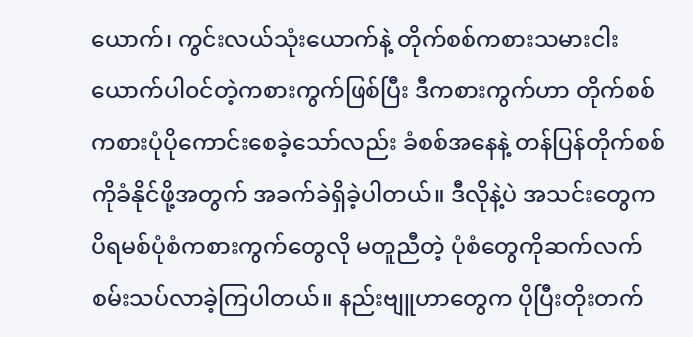ယောက်၊ ကွင်းလယ်သုံးယောက်နဲ့ တိုက်စစ်ကစားသမားငါးယောက်ပါ၀င်တဲ့ကစားကွက်ဖြစ်ပြီး ဒီကစားကွက်ဟာ တိုက်စစ်ကစားပုံပိုကောင်းစေခဲ့သော်လည်း ခံစစ်အနေနဲ့ တန်ပြန်တိုက်စစ်ကိုခံနိုင်ဖို့အတွက် အခက်ခဲရှိခဲ့ပါတယ်။ ဒီလိုနဲ့ပဲ အသင်းတွေက ပိရမစ်ပုံစံကစားကွက်တွေလို မတူညီတဲ့ ပုံစံတွေကိုဆက်လက်စမ်းသပ်လာခဲ့ကြပါတယ်။ နည်းဗျူဟာတွေက ပိုပြီးတိုးတက်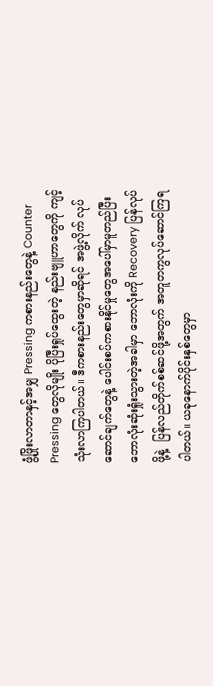ဖွံ့ဖြိုးလာတာနှင့်အမျှ Pressing ကစားနည်းတွေနဲ့ Counter Pressing တွေလိုမျိုး ပိုပြီးရှုပ်ထွေးတဲ့ နည်းဗျူဟာတွေကို ကျင့်သုံးလာကြပါတယ်။ ဒီကစားနည်းတွေမှာဆိုရင် အဖွဲ့လိုက် လုပ်ဆောင်ချက်တွေနဲ့ ပေါင်းစပ်ကစားနိုင်မှုတွေအပေါ်မှာမူတည်ပြီး ဘောလုံးဆုံးရှုံးသွားတဲ့အခါမှာ ဘောလုံးကို Recovery ပြန်လုပ်ဖို့နဲ့  ပြန်လည်တိုက်စစ်ဆင်ဖို့အတွက် အတူတကွလုပ်ဆောင်ကြရပါတယ်။ ယခုနောက်ပိုင်းနှစ်တွေမှာ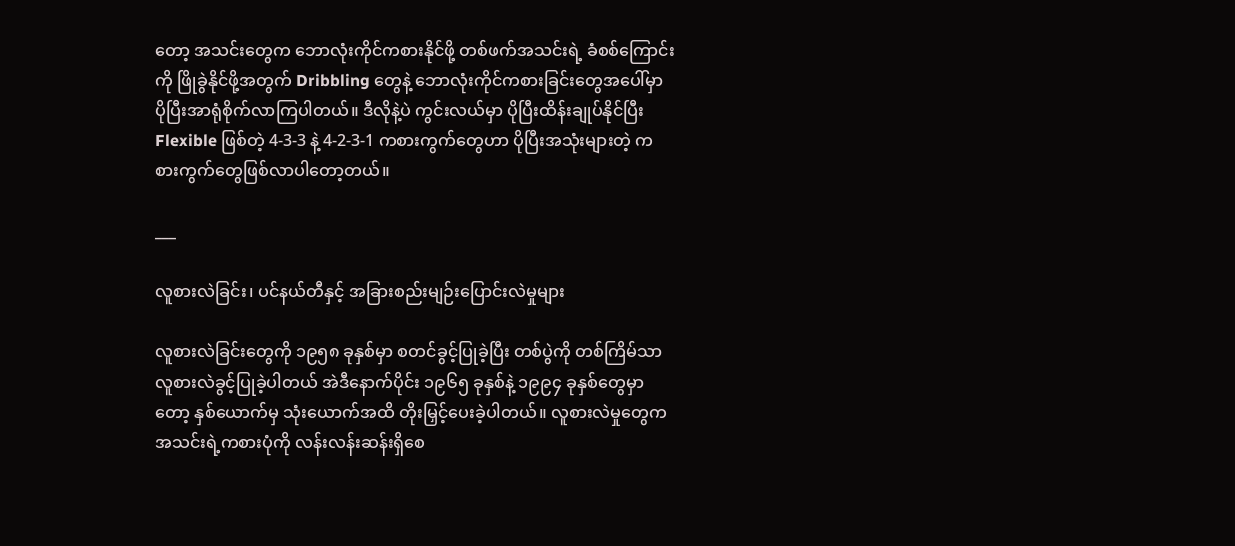တော့ အသင်းတွေက ဘောလုံးကိုင်ကစားနိုင်ဖို့ တစ်ဖက်အသင်းရဲ့ ခံစစ်ကြောင်းကို ဖြိုခွဲနိုင်ဖို့အတွက် Dribbling တွေနဲ့ ဘောလုံးကိုင်ကစားခြင်းတွေအပေါ်မှာ ပိုပြီးအာရုံစိုက်လာကြပါတယ်။ ဒီလိုနဲ့ပဲ ကွင်းလယ်မှာ ပိုပြီးထိန်းချုပ်နိုင်ပြီး Flexible ဖြစ်တဲ့ 4-3-3 နဲ့ 4-2-3-1 ကစားကွက်တွေဟာ ပိုပြီးအသုံးများတဲ့ ကစားကွက်တွေဖြစ်လာပါတော့တယ်။

___

လူစားလဲခြင်း၊ ပင်နယ်တီနှင့် အခြားစည်းမျဉ်း‌ပြောင်းလဲမှုများ

လူစားလဲခြင်းတွေကို ၁၉၅၈ ခုနှစ်မှာ စတင်ခွင့်ပြုခဲ့ပြီး တစ်ပွဲကို တစ်ကြိမ်သာ လူစားလဲခွင့်ပြုခဲ့ပါတယ် အဲဒီနောက်ပိုင်း ၁၉၆၅ ခုနှစ်နဲ့ ၁၉၉၄ ခုနှစ်တွေမှာတော့ နှစ်ယောက်မှ သုံးယောက်အထိ တိုးမြှင့်ပေးခဲ့ပါတယ်။ လူစားလဲမှုတွေက အသင်းရဲ့ကစားပုံကို လန်းလန်းဆန်းရှိစေ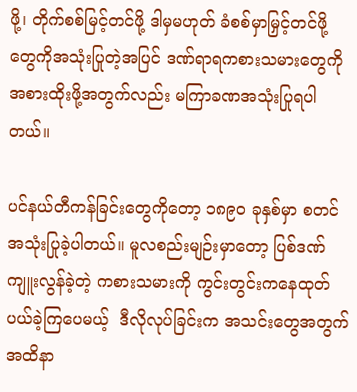ဖို့၊ တိုက်စစ်မြင့်တင်ဖို့ ဒါမှမဟုတ် ခံစစ်မှာမြှင့်တင်ဖို့တွေကိုအသုံးပြုတဲ့အပြင် ဒဏ်ရာရကစားသမားတွေကို အစားထိုးဖို့အတွက်လည်း မကြာခဏအသုံးပြုရပါတယ်။

ပင်နယ်တီကန်ခြင်းတွေကိုတော့ ၁၈၉၀ ခုနှစ်မှာ စတင်အသုံးပြုခဲ့ပါတယ်။ မူလစည်းမျဉ်းမှာတော့ ပြစ်ဒဏ်ကျူးလွန်ခဲ့တဲ့ ကစားသမားကို ကွင်းတွင်းကနေထုတ်ပယ်ခဲ့ကြပေမယ့်  ဒီလိုလုပ်ခြင်းက အသင်းတွေအတွက် အထိနာ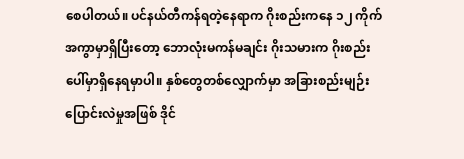စေပါတယ်။ ပင်နယ်တီကန်ရတဲ့နေရာက ဂိုးစည်းကနေ ၁၂ ကိုက်အကွာမှာရှိပြီးတော့ ဘောလုံးမကန်မချင်း ဂိုးသမားက ဂိုးစည်းပေါ်မှာရှိနေရမှာပါ။ နှစ်တွေတစ်လျှောက်မှာ အခြားစည်းမျဉ်းပြောင်းလဲမှုအဖြစ် ဒိုင်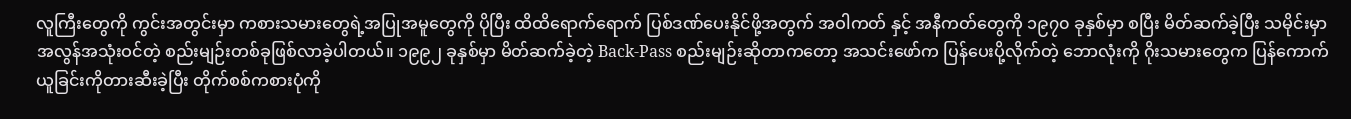လူကြီးတွေကို ကွင်းအတွင်းမှာ ကစားသမားတွေရဲ့အပြုအမူတွေကို ပိုပြီး ထိထိရောက်ရောက် ပြစ်ဒဏ်ပေးနိုင်ဖို့အတွက် အဝါကတ် နှင့် အနီကတ်တွေကို ၁၉၇၀ ခုနှစ်မှာ စပြီး မိတ်ဆက်ခဲ့ပြီး သမိုင်းမှာ အလွန်အသုံးဝင်တဲ့ စည်းမျဉ်းတစ်ခုဖြစ်လာခဲ့ပါတယ်။ ၁၉၉၂ ခုနှစ်မှာ မိတ်ဆက်ခဲ့တဲ့ Back-Pass စည်းမျဉ်းဆိုတာကတော့ အသင်းဖော်က ပြန်ပေးပို့လိုက်တဲ့ ဘောလုံးကို ဂိုးသမားတွေက ပြန်ကောက်ယူခြင်းကိုတားဆီးခဲ့ပြီး တိုက်စစ်ကစားပုံကို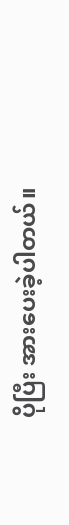ပိုပြီး အားပေးခဲ့ပါတယ်။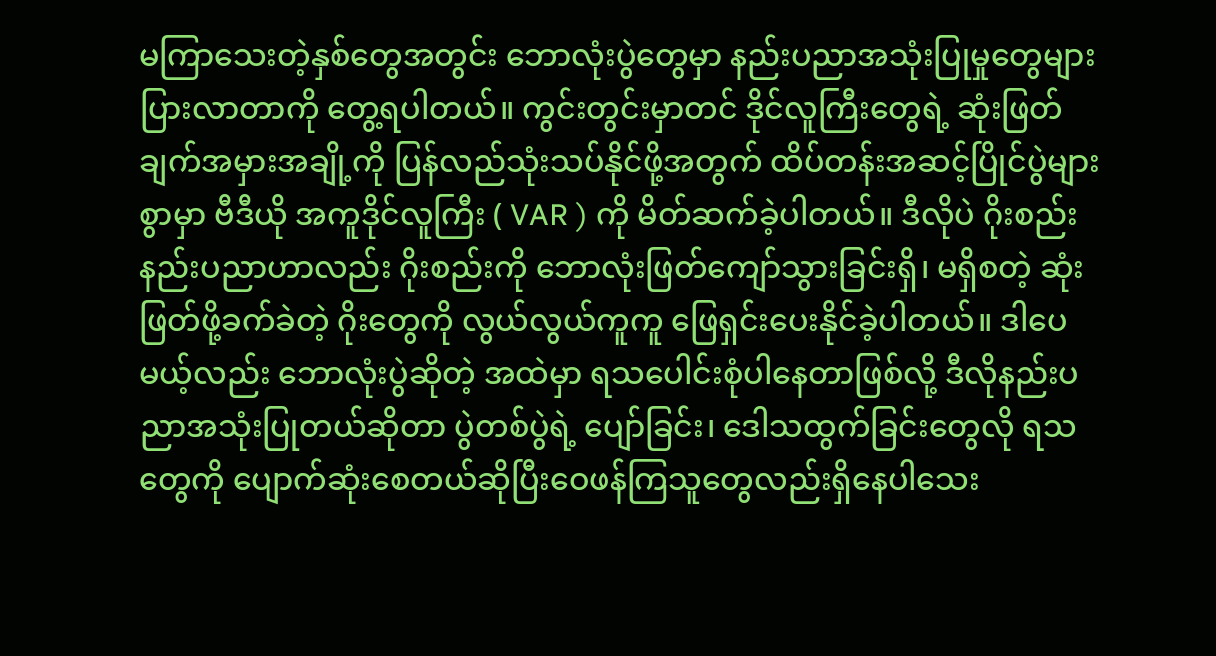မကြာသေးတဲ့နှစ်တွေအတွင်း ဘောလုံးပွဲတွေမှာ နည်းပညာအသုံးပြုမှုတွေများပြားလာတာကို တွေ့ရပါတယ်။ ကွင်းတွင်းမှာတင် ဒိုင်လူကြီးတွေရဲ့ ဆုံးဖြတ်ချက်အမှားအချို့ကို ပြန်လည်သုံးသပ်နိုင်ဖို့အတွက် ထိပ်တန်းအဆင့်ပြိုင်ပွဲများစွာမှာ ဗီဒီယို အကူဒိုင်လူကြီး ( VAR ) ကို မိတ်ဆက်ခဲ့ပါတယ်။ ဒီလိုပဲ ဂိုးစည်းနည်းပညာဟာလည်း ဂိုးစည်းကို ဘောလုံးဖြတ်ကျော်သွားခြင်းရှိ၊ မရှိ‌စတဲ့ ဆုံးဖြတ်ဖို့ခက်ခဲတဲ့ ဂိုးတွေကို လွယ်လွယ်ကူကူ ဖြေရှင်းပေးနိုင်ခဲ့ပါတယ်။ ဒါပေမယ့်လည်း ဘောလုံးပွဲဆိုတဲ့ အထဲမှာ ရသပေါင်းစုံပါနေတာဖြစ်လို့ ဒီလိုနည်းပညာအသုံးပြုတယ်ဆိုတာ ပွဲတစ်ပွဲရဲ့ ပျော်ခြင်း၊ ဒေါသထွက်ခြင်းတွေလို ရသတွေကို ပျောက်ဆုံးစေတယ်ဆိုပြီးဝေဖန်ကြသူတွေလည်းရှိနေပါသေး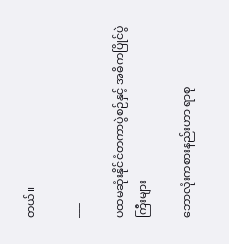တယ်။

___

ပထမဆုံးနိုင်ငံတကာပွဲစဉ်နှင့် အဓိကပြိုင်ပွဲကြီးများ

ဘောလုံးကစားနည်းဟာ ရာစု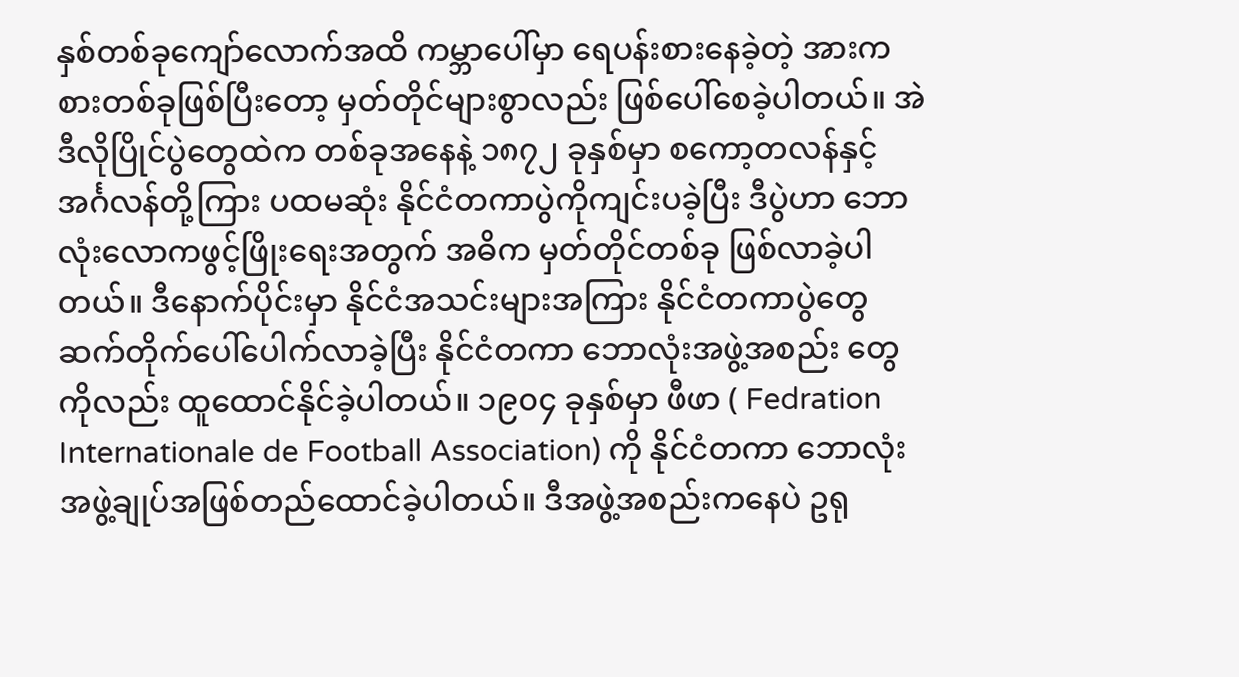နှစ်တစ်ခုကျော်လောက်အထိ ကမ္ဘာပေါ်မှာ ရေပန်းစားနေခဲ့တဲ့ အားကစားတစ်ခုဖြစ်ပြီးတော့ မှတ်တိုင်များစွာလည်း ဖြစ်ပေါ်စေခဲ့ပါတယ်။ အဲဒီလိုပြိုင်ပွဲတွေထဲက တစ်ခုအနေနဲ့ ၁၈၇၂ ခုနှစ်မှာ စကော့တလန်နှင့် အင်္ဂလန်တို့ကြား ပထမဆုံး နိုင်ငံတကာပွဲကိုကျင်းပခဲ့ပြီး ဒီပွဲဟာ ဘောလုံးလောကဖွင့်ဖြိုးရေးအတွက် အဓိက မှတ်တိုင်တစ်ခု ဖြစ်လာခဲ့ပါတယ်။ ဒီနောက်ပိုင်းမှာ နိုင်ငံအသင်းများအကြား နိုင်ငံတကာပွဲတွေ ဆက်တိုက်ပေါ်ပေါက်လာခဲ့ပြီး နိုင်ငံတကာ ဘောလုံးအဖွဲ့အစည်း တွေကိုလည်း ထူထောင်နိုင်ခဲ့ပါတယ်။ ၁၉၀၄ ခုနှစ်မှာ ဖီဖာ ( Fedration Internationale de Football Association) ကို နိုင်ငံတကာ ဘောလုံးအဖွဲ့ချုပ်အဖြစ်တည်ထောင်ခဲ့ပါတယ်။ ဒီအဖွဲ့အစည်းကနေပဲ ဥရု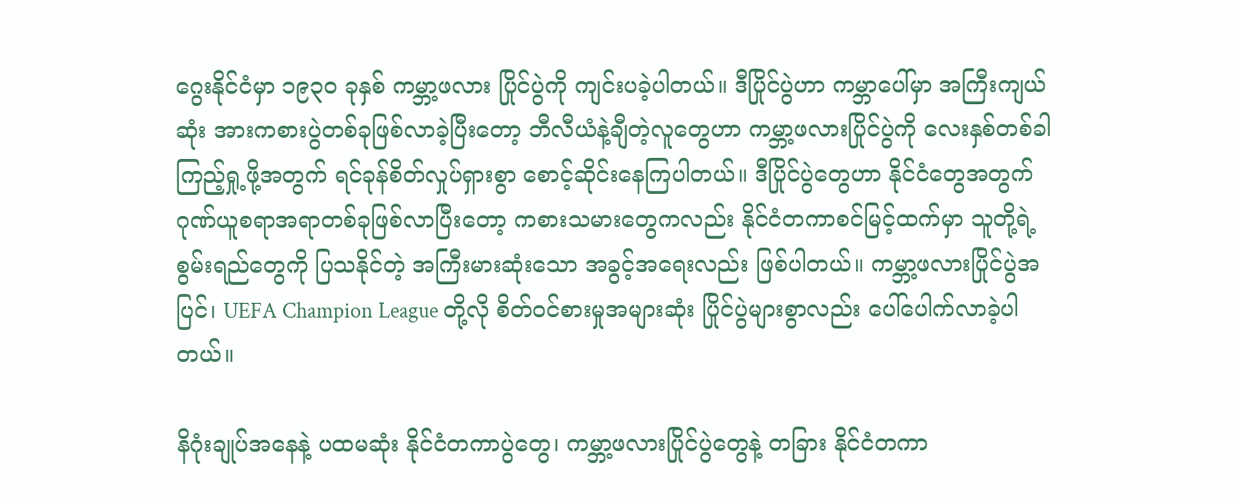ဂွေးနိုင်ငံမှာ ၁၉၃၀ ခုနှစ် ကမ္ဘာ့ဖလား ပြိုင်ပွဲကို ကျင်းပခဲ့ပါတယ်။ ဒီပြိုင်ပွဲဟာ ကမ္ဘာပေါ်မှာ အကြီးကျယ်ဆုံး အားကစားပွဲတစ်ခုဖြစ်လာခဲ့ပြီးတော့ ဘီလီယံနဲ့ချီတဲ့လူတွေဟာ ကမ္ဘာ့ဖလားပြိုင်ပွဲကို လေးနှစ်တစ်ခါကြည့်ရှု့ဖို့အတွက် ရင်ခုန်စိတ်လှုပ်ရှားစွာ စောင့်ဆိုင်းနေကြပါတယ်။ ဒီပြိုင်ပွဲတွေဟာ နိုင်ငံတွေအတွက် ဂုဏ်ယူစရာအရာတစ်ခုဖြစ်လာပြီးတော့ ကစား‌သမားတွေကလည်း နိုင်ငံတကာစင်မြင့်ထက်မှာ သူတို့ရဲ့ စွမ်းရည်တွေကို ပြသနိုင်တဲ့ အကြီးမားဆုံးသော အခွင့်အရေးလည်း ဖြစ်ပါတယ်။ ကမ္ဘာ့ဖလားပြိုင်ပွဲအပြင်၊ UEFA Champion League တို့လို စိတ်၀င်စားမှုအများဆုံး ပြိုင်ပွဲများစွာလည်း ပေါ်ပေါက်လာခဲ့ပါတယ်။

နိဂုံးချုပ်အနေနဲ့ ပထမဆုံး နိုင်ငံတကာပွဲတွေ၊ ကမ္ဘာ့ဖလားပြိုင်ပွဲတွေနဲ့ တခြား နိုင်ငံတကာ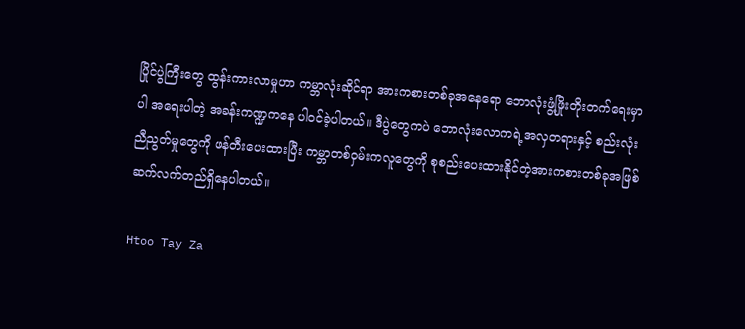ပြိုင်ပွဲကြီးတွေ ထွန်းကားလာမှုဟာ ကမ္ဘာလုံးဆိုင်ရာ အားကစားတစ်ခုအနေရော ဘောလုံးဖွံ့ဖြိုးတိုးတက်ရေးမှာပါ အရေးပါတဲ့ အခန်းကဏ္ဍကနေ ပါဝင်ခဲ့ပါတယ်။ ဒီပွဲတွေကပဲ ဘောလုံးလောကရဲ့အလှတရားနှင့် စည်းလုံးညီညွတ်မှုတွေကို ဖန်တီးပေးထားပြီး ကမ္ဘာတစ်ဝှမ်းကလူတွေကို စုစည်းပေးထားနိုင်တဲ့အားကစားတစ်ခုအဖြစ် ဆက်လက်တည်ရှိနေပါတယ်။

Htoo Tay Za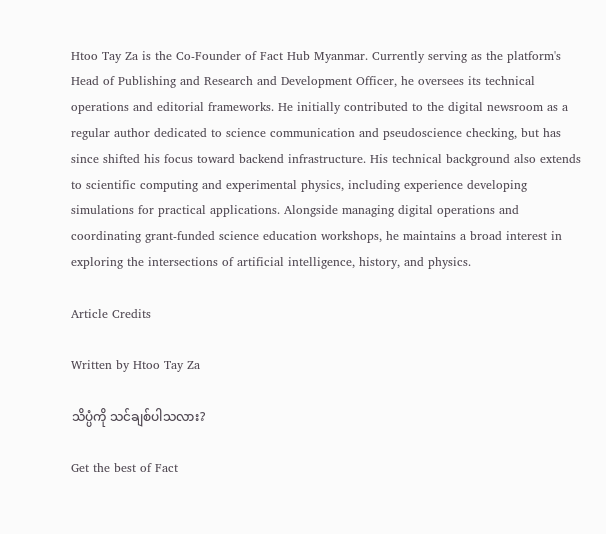Htoo Tay Za is the Co-Founder of Fact Hub Myanmar. Currently serving as the platform's Head of Publishing and Research and Development Officer, he oversees its technical operations and editorial frameworks. He initially contributed to the digital newsroom as a regular author dedicated to science communication and pseudoscience checking, but has since shifted his focus toward backend infrastructure. His technical background also extends to scientific computing and experimental physics, including experience developing simulations for practical applications. Alongside managing digital operations and coordinating grant-funded science education workshops, he maintains a broad interest in exploring the intersections of artificial intelligence, history, and physics.

Article Credits

Written by Htoo Tay Za

သိပ္ပံကို သင်ချစ်ပါသလား?

Get the best of Fact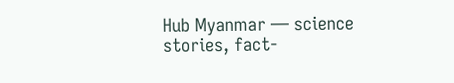Hub Myanmar — science stories, fact-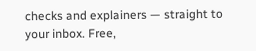checks and explainers — straight to your inbox. Free,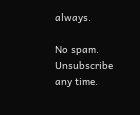always.

No spam. Unsubscribe any time.